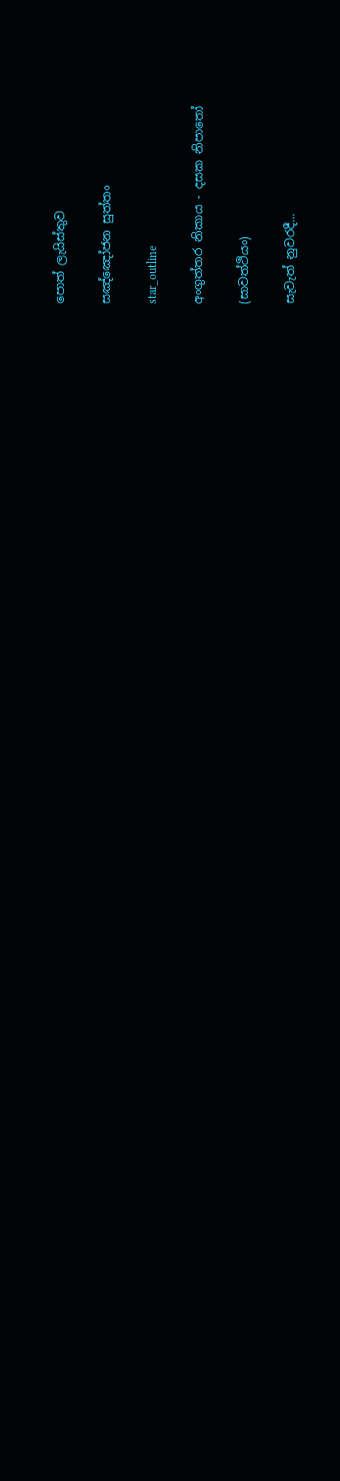පොත් ලැයිස්තුව

සඤ්ඤෝජන සුත්තං

star_outline

අංගුත්තර නිකාය - දසක නිපාතෝ

(සාවත්ථියං)

සැවැත් නුවරදී...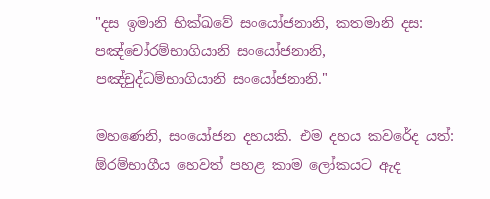"දස ඉමානි භික්ඛවේ සංයෝජනානි, කතමානි දස: පඤ්චෝරම්භාගියානි සංයෝජනානි, පඤ්චුද්ධම්භාගියානි සංයෝජනානි."

මහණෙනි, සංයෝජන දහයකි. එම දහය කවරේද යත්: ඕරම්භාගීය හෙවත් පහළ කාම ලෝකයට ඇද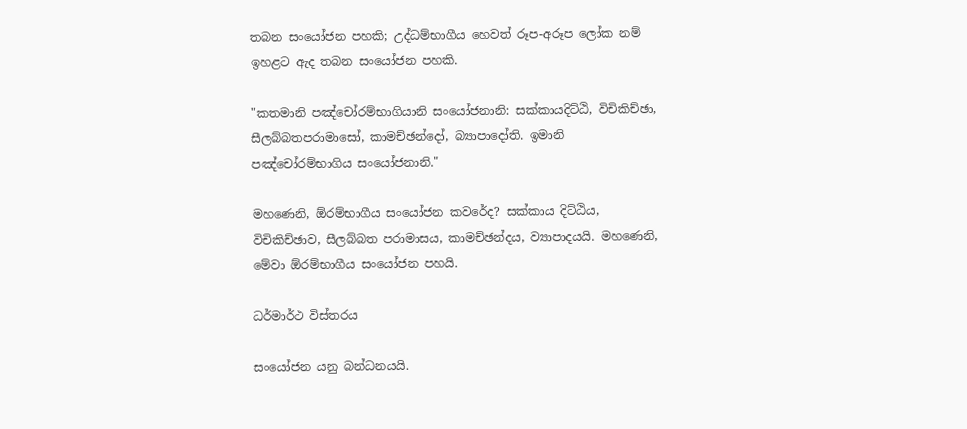තබන සංයෝජන පහකි; උද්ධම්භාගීය හෙවත් රූප-අරූප ලෝක නම් ඉහළට ඇද තබන සංයෝජන පහකි.

"කතමානි පඤ්චෝරම්භාගියානි සංයෝජනානි: සක්කායදිට්ඨි, විචිකිච්ඡා, සීලබ්බතපරාමාසෝ, කාමච්ඡන්දෝ, බ්‍යාපාදෝති. ඉමානි පඤ්චෝරම්භාගිය සංයෝජනානි."

මහණෙනි, ඕරම්භාගීය සංයෝජන කවරේද? සක්කාය දිට්ඨිය, විචිකිච්ඡාව, සීලබ්බත පරාමාසය, කාමච්ඡන්දය, ව්‍යාපාදයයි. මහණෙනි, මේවා ඕරම්භාගීය සංයෝජන පහයි.

ධර්මාර්ථ විස්තරය

සංයෝජන යනු බන්ධනයයි.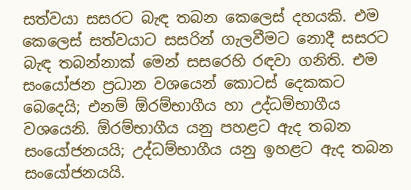සත්වයා සසරට බැඳ තබන කෙලෙස් දහයකි. එම කෙලෙස් සත්වයාට සසරින් ගැලවීමට නොදී සසරට බැඳ තබන්නාක් මෙන් සසරෙහි රඳවා ගනිති. එම සංයෝජන ප්‍රධාන වශයෙන් කොටස් දෙකකට බෙදෙයි; එනම් ඕරම්භාගීය හා උද්ධම්භාගීය වශයෙනි. ඕරම්භාගීය යනු පහළට ඇද තබන සංයෝජනයයි; උද්ධම්භාගීය යනු ඉහළට ඇද තබන සංයෝජනයයි.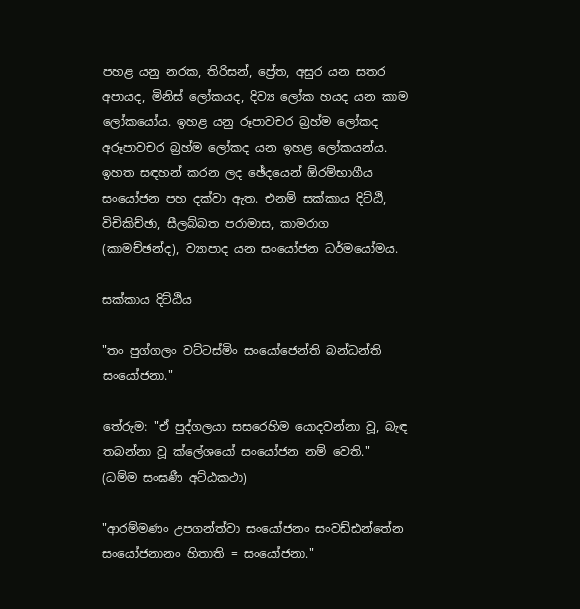පහළ යනු නරක, තිරිසන්, ප්‍රේත, අසුර යන සතර අපායද, මිනිස් ලෝකයද, දිව්‍ය ලෝක හයද යන කාම ලෝකයෝය. ඉහළ යනු රූපාවචර බ්‍රහ්ම ලෝකද අරූපාවචර බ්‍රහ්ම ලෝකද යන ඉහළ ලෝකයන්ය. ඉහත සඳහන් කරන ලද ඡේදයෙන් ඕරම්භාගීය සංයෝජන පහ දක්වා ඇත. එනම් සක්කාය දිට්ඨි, විචිකිච්ඡා, සීලබ්බත පරාමාස, කාමරාග (කාමච්ඡන්ද), ව්‍යාපාද යන සංයෝජන ධර්මයෝමය.

සක්කාය දිට්ඨිය

"තං පුග්ගලං වට්ටස්මිං සංයෝජෙන්ති බන්ධන්ති සංයෝජනා."

තේරුම: "ඒ පුද්ගලයා සසරෙහිම යොදවන්නා වූ, බැඳ තබන්නා වූ ක්ලේශයෝ සංයෝජන නම් වෙති." (ධම්ම සංඝණී අට්ඨකථා)

"ආරම්මණං උපගන්ත්වා සංයෝජනං සංවඩ්ඪන්තේන සංයෝජනානං හිතාති = සංයෝජනා."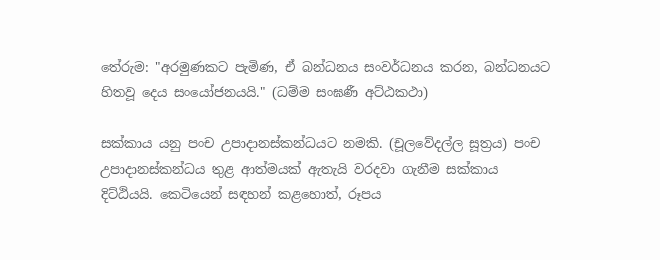තේරුම: "අරමුණකට පැමිණ, ඒ බන්ධනය සංවර්ධනය කරන, බන්ධනයට හිතවූ දෙය සංයෝජනයයි." (ධම්ම සංඝණී අට්ඨකථා)

සක්කාය යනු පංච උපාදානස්කන්ධයට නමකි. (චූලවේදල්ල සූත්‍රය) පංච උපාදානස්කන්ධය තුළ ආත්මයක් ඇතැයි වරදවා ගැනීම සක්කාය දිට්ඨියයි. කෙටියෙන් සඳහන් කළහොත්, රූපය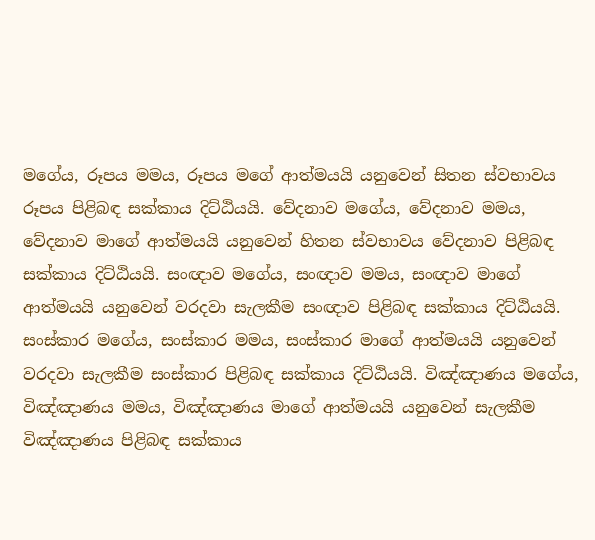මගේය, රූපය මමය, රූපය මගේ ආත්මයයි යනුවෙන් සිතන ස්වභාවය රූපය පිළිබඳ සක්කාය දිට්ඨියයි. වේදනාව මගේය, වේදනාව මමය, වේදනාව මාගේ ආත්මයයි යනුවෙන් හිතන ස්වභාවය වේදනාව පිළිබඳ සක්කාය දිට්ඨියයි. සංඥාව මගේය, සංඥාව මමය, සංඥාව මාගේ ආත්මයයි යනුවෙන් වරදවා සැලකීම සංඥාව පිළිබඳ සක්කාය දිට්ඨියයි. සංස්කාර මගේය, සංස්කාර මමය, සංස්කාර මාගේ ආත්මයයි යනුවෙන් වරදවා සැලකීම සංස්කාර පිළිබඳ සක්කාය දිට්ඨියයි. විඤ්ඤාණය මගේය, විඤ්ඤාණය මමය, විඤ්ඤාණය මාගේ ආත්මයයි යනුවෙන් සැලකීම විඤ්ඤාණය පිළිබඳ සක්කාය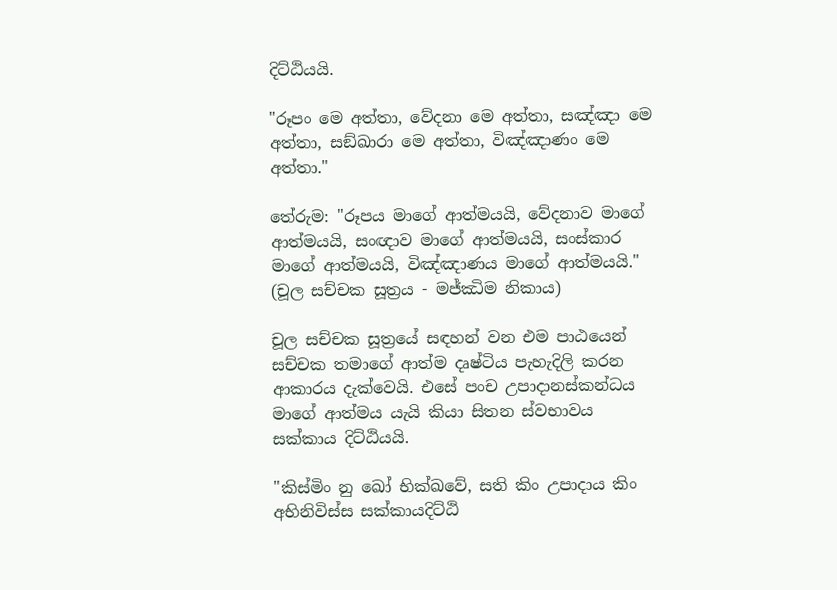දිට්ඨියයි.

"රූපං මෙ අත්තා, වේදනා මෙ අත්තා, සඤ්ඤා මෙ අත්තා, සඞ්ඛාරා මෙ අත්තා, විඤ්ඤාණං මෙ අත්තා."

තේරුම: "රූපය මාගේ ආත්මයයි, වේදනාව මාගේ ආත්මයයි, සංඥාව මාගේ ආත්මයයි, සංස්කාර මාගේ ආත්මයයි, විඤ්ඤාණය මාගේ ආත්මයයි." (චූල සච්චක සූත්‍රය - මජ්ඣිම නිකාය)

චූල සච්චක සූත්‍රයේ සඳහන් වන එම පාඨයෙන් සච්චක තමාගේ ආත්ම දෘෂ්ටිය පැහැදිලි කරන ආකාරය දැක්වෙයි. එසේ පංච උපාදානස්කන්ධය මාගේ ආත්මය යැයි කියා සිතන ස්වභාවය සක්කාය දිට්ඨියයි.

"කිස්‌මිං නු ඛෝ භික්ඛවේ, සති කිං උපාදාය කිං අභිනිවිස්‌ස සක්‌කායදිට්‌ඨි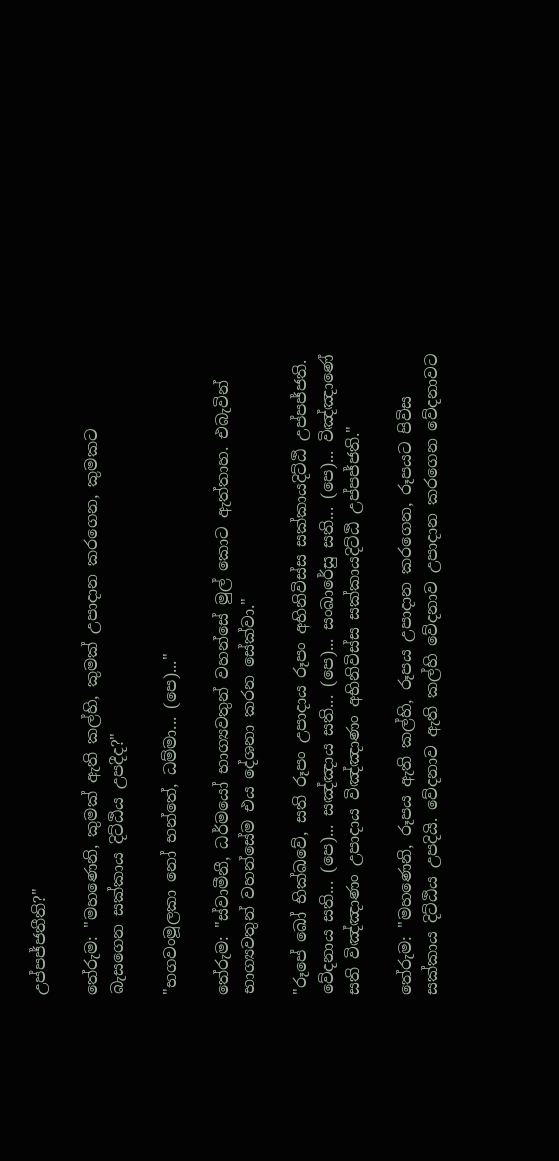උප්‌පජ්‌ජතීති?"

තේරුම: "මහණෙනි, කුමක් ඇති කල්හි, කුමක් උපාදාන කරගෙන, කුමකට බැසගෙන සක්කාය දිට්ඨිය උපදීද?"

"භගවංමූලකා නෝ භන්තේ, ධම්‌මා... (පෙ)..."

තේරුම: "ස්වාමීනී, ධර්මයෝ භාග්‍යවතුන් වහන්සේ මුල් කොට ඇත්තාහ. එබැවින් භාග්‍යවතුන් වහන්සේම එය දේශනා කරන සේක්වා."

"රූපේ ඛෝ භික්ඛවේ, සති රූපං උපාදාය රූපං අභිනිවිස්‌ස සක්‌කායදිට්‌ඨි උප්‌පජ්‌ජති. වේදනාය සති... (පෙ)... සඤ්‌ඤාය සති... (පෙ)... සංඛාරේසු සති... (පෙ)... විඤ්ඤාණේ සති විඤ්‌ඤාණං උපාදාය විඤ්‌ඤාණං අභිනිවිස්‌ස සක්‌කායදිට්‌ඨි උප්‌පජ්‌ජති."

තේරුම: "මහණෙනි, රූපය ඇති කල්හි, රූපය උපාදාන කරගෙන, රූපයට පිවිස සක්කාය දිට්ඨිය උපදියි. වේදනාව ඇති කල්හි වේදනාව උපාදාන කරගෙන වේදනාවට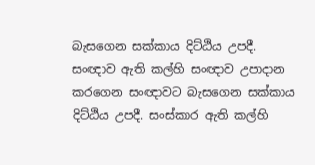බැසගෙන සක්කාය දිට්ඨිය උපදී. සංඥාව ඇති කල්හි සංඥාව උපාදාන කරගෙන සංඥාවට බැසගෙන සක්කාය දිට්ඨිය උපදී. සංස්කාර ඇති කල්හි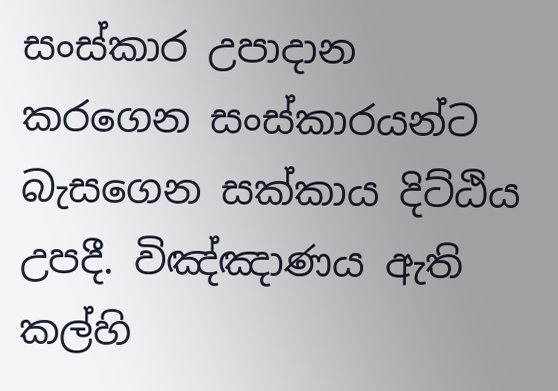සංස්කාර උපාදාන කරගෙන සංස්කාරයන්ට බැසගෙන සක්කාය දිට්ඨිය උපදී. විඤ්ඤාණය ඇති කල්හි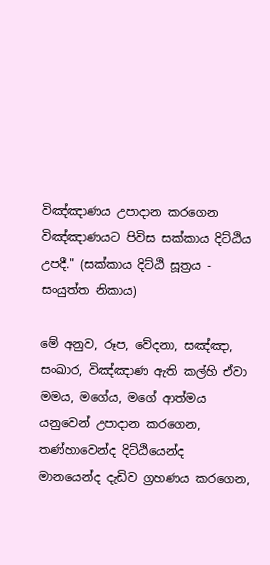විඤ්ඤාණය උපාදාන කරගෙන විඤ්ඤාණයට පිවිස සක්කාය දිට්ඨිය උපදී." (සක්කාය දිට්ඨි සූත්‍රය - සංයුත්ත නිකාය)

මේ අනුව, රූප, වේදනා, සඤ්ඤා, සංඛාර, විඤ්ඤාණ ඇති කල්හි ඒවා මමය, මගේය, මගේ ආත්මය යනුවෙන් උපාදාන කරගෙන, තණ්හාවෙන්ද දිට්ඨියෙන්ද මානයෙන්ද දැඩිව ග්‍රහණය කරගෙන,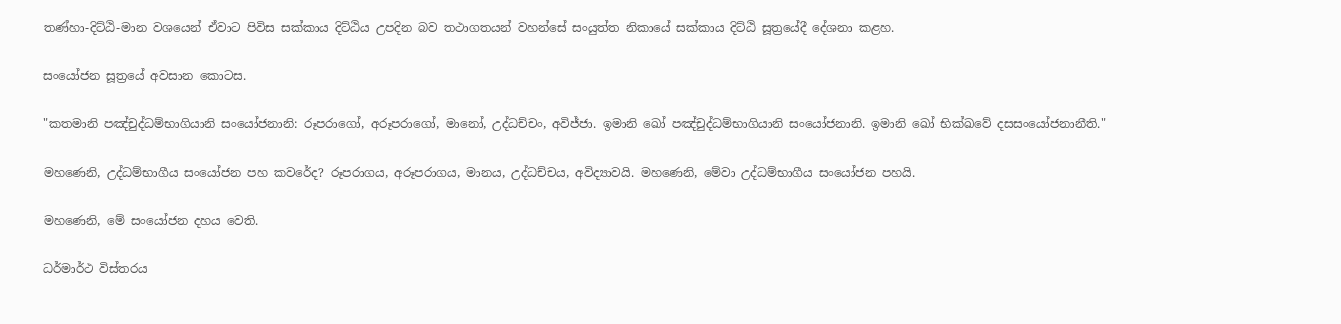තණ්හා-දිට්ඨි-මාන වශයෙන් ඒවාට පිවිස සක්කාය දිට්ඨිය උපදින බව තථාගතයන් වහන්සේ සංයුත්ත නිකායේ සක්කාය දිට්ඨි සූත්‍රයේදී දේශනා කළහ.

සංයෝජන සූත්‍රයේ අවසාන කොටස.

"කතමානි පඤ්චුද්ධම්භාගියානි සංයෝජනානි: රූපරාගෝ, අරූපරාගෝ, මානෝ, උද්ධච්චං, අවිජ්ජා. ඉමානි ඛෝ පඤ්චුද්ධම්භාගියානි සංයෝජනානි. ඉමානි ඛෝ භික්ඛවේ දසසංයෝජනානීති."

මහණෙනි, උද්ධම්භාගීය සංයෝජන පහ කවරේද? රූපරාගය, අරූපරාගය, මානය, උද්ධච්චය, අවිද්‍යාවයි. මහණෙනි, මේවා උද්ධම්භාගීය සංයෝජන පහයි.

මහණෙනි, මේ සංයෝජන දහය වෙති.

ධර්මාර්ථ විස්තරය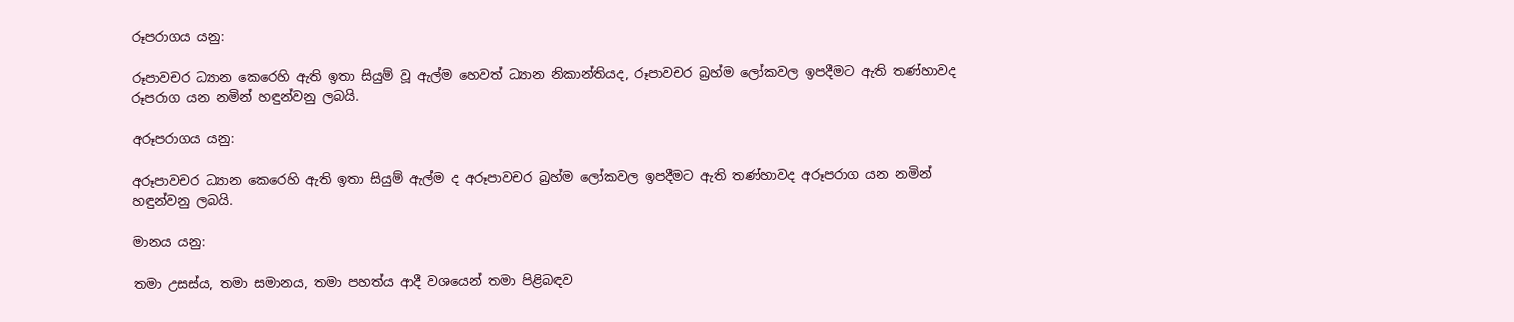රූපරාගය යනු:

රූපාවචර ධ්‍යාන කෙරෙහි ඇති ඉතා සියුම් වූ ඇල්ම හෙවත් ධ්‍යාන නිකාන්තියද, රූපාවචර බ්‍රහ්ම ලෝකවල ඉපදීමට ඇති තණ්හාවද රූපරාග යන නමින් හඳුන්වනු ලබයි.

අරූපරාගය යනු:

අරූපාවචර ධ්‍යාන කෙරෙහි ඇති ඉතා සියුම් ඇල්ම ද අරූපාවචර බ්‍රහ්ම ලෝකවල ඉපදීමට ඇති තණ්හාවද අරූපරාග යන නමින් හඳුන්වනු ලබයි.

මානය යනු:

තමා උසස්ය, තමා සමානය, තමා පහත්ය ආදී වශයෙන් තමා පිළිබඳව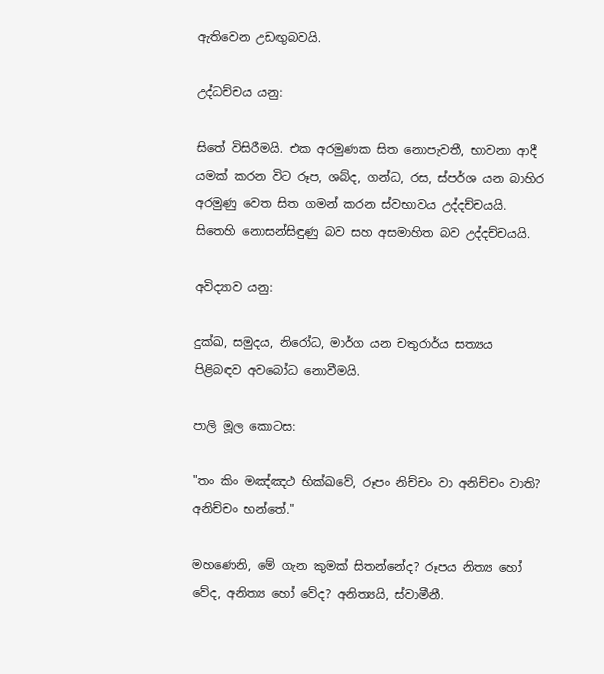ඇතිවෙන උඩඟුබවයි.

උද්ධච්චය යනු:

සිතේ විසිරීමයි. එක අරමුණක සිත නොපැවතී, භාවනා ආදී යමක් කරන විට රූප, ශබ්ද, ගන්ධ, රස, ස්පර්ශ යන බාහිර අරමුණු වෙත සිත ගමන් කරන ස්වභාවය උද්දච්චයයි. සිතෙහි නොසන්සිඳුණු බව සහ අසමාහිත බව උද්දච්චයයි.

අවිද්‍යාව යනු:

දුක්ඛ, සමුදය, නිරෝධ, මාර්ග යන චතුරාර්ය සත්‍යය පිළිබඳව අවබෝධ නොවීමයි.

පාලි මූල කොටස:

"තං කිං මඤ්‌ඤථ භික්ඛවේ, රූපං නිච්‌චං වා අනිච්‌චං වාති? අනිච්‌චං භන්තේ."

මහණෙනි, මේ ගැන කුමක් සිතන්නේද? රූපය නිත්‍ය හෝ වේද, අනිත්‍ය හෝ වේද? අනිත්‍යයි, ස්වාමීනී.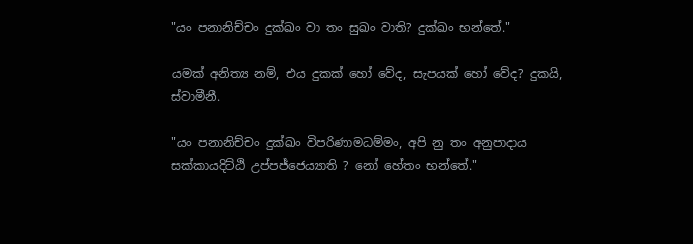"යං පනානිච්‌චං දුක්‌ඛං වා තං සුඛං වාති? දුක්‌ඛං භන්තේ."

යමක් අනිත්‍ය නම්, එය දුකක් හෝ වේද, සැපයක් හෝ වේද? දුකයි, ස්වාමීනී.

"යං පනානිච්‌චං දුක්‌ඛං විපරිණාමධම්‌මං, අපි නු තං අනුපාදාය සක්කායදිට්‌ඨි උප්‌පජ්‌ජෙය්‍යාති ? නෝ හේතං භන්තේ."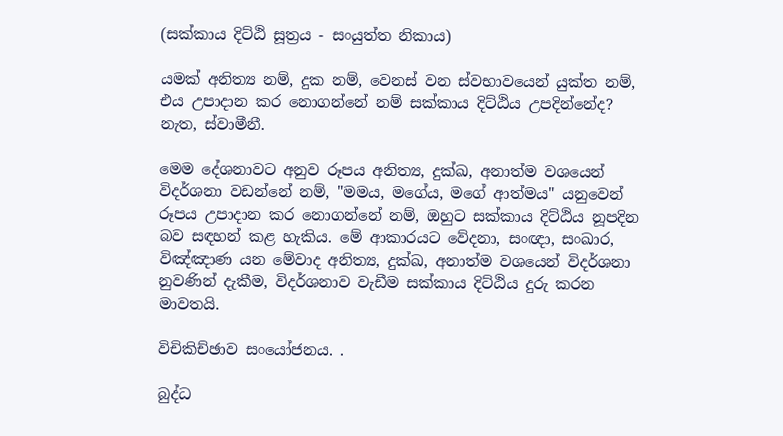(සක්කාය දිට්ඨි සූත්‍රය - සංයුත්ත නිකාය)

යමක් අනිත්‍ය නම්, දුක නම්, වෙනස් වන ස්වභාවයෙන් යුක්ත නම්, එය උපාදාන කර නොගන්නේ නම් සක්කාය දිට්ඨිය උපදින්නේද? නැත, ස්වාමීනී.

මෙම දේශනාවට අනුව රූපය අනිත්‍ය, දුක්ඛ, අනාත්ම වශයෙන් විදර්ශනා වඩන්නේ නම්, "මමය, මගේය, මගේ ආත්මය" යනුවෙන් රූපය උපාදාන කර නොගන්නේ නම්, ඔහුට සක්කාය දිට්ඨිය නූපදින බව සඳහන් කළ හැකිය. මේ ආකාරයට වේදනා, සංඥා, සංඛාර, විඤ්ඤාණ යන මේවාද අනිත්‍ය, දුක්ඛ, අනාත්ම වශයෙන් විදර්ශනා නුවණින් දැකීම, විදර්ශනාව වැඩීම සක්කාය දිට්ඨිය දුරු කරන මාවතයි.

විචිකිච්ඡාව සංයෝජනය. .

බුද්ධ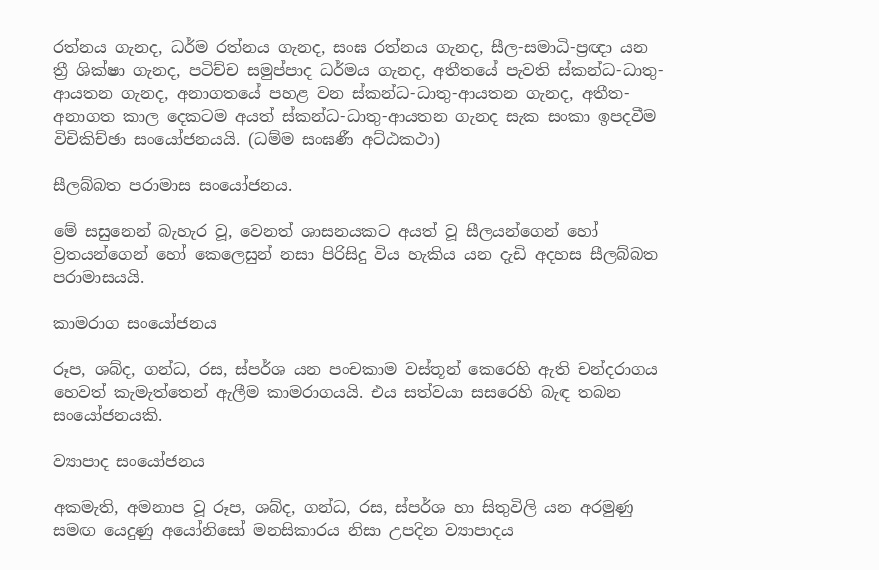රත්නය ගැනද, ධර්ම රත්නය ගැනද, සංඝ රත්නය ගැනද, සීල-සමාධි-ප්‍රඥා යන ත්‍රී ශික්ෂා ගැනද, පටිච්ච සමුප්පාද ධර්මය ගැනද, අතීතයේ පැවති ස්කන්ධ-ධාතු-ආයතන ගැනද, අනාගතයේ පහළ වන ස්කන්ධ-ධාතු-ආයතන ගැනද, අතීත-අනාගත කාල දෙකටම අයත් ස්කන්ධ-ධාතු-ආයතන ගැනද සැක සංකා ඉපදවීම විචිකිච්ඡා සංයෝජනයයි. (ධම්ම සංඝණී අට්ඨකථා)

සීලබ්බත පරාමාස සංයෝජනය.

මේ සසුනෙන් බැහැර වූ, වෙනත් ශාසනයකට අයත් වූ සීලයන්ගෙන් හෝ ව්‍රතයන්ගෙන් හෝ කෙලෙසුන් නසා පිරිසිදු විය හැකිය යන දැඩි අදහස සීලබ්බත පරාමාසයයි.

කාමරාග සංයෝජනය

රූප, ශබ්ද, ගන්ධ, රස, ස්පර්ශ යන පංචකාම වස්තූන් කෙරෙහි ඇති චන්දරාගය හෙවත් කැමැත්තෙන් ඇලීම කාමරාගයයි. එය සත්වයා සසරෙහි බැඳ තබන සංයෝජනයකි.

ව්‍යාපාද සංයෝජනය

අකමැති, අමනාප වූ රූප, ශබ්ද, ගන්ධ, රස, ස්පර්ශ හා සිතුවිලි යන අරමුණු සමඟ යෙදුණු අයෝනිසෝ මනසිකාරය නිසා උපදින ව්‍යාපාදය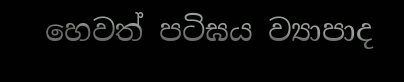හෙවත් පටිඝය ව්‍යාපාද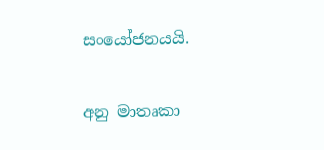සංයෝජනයයි.

අනු මාතෘකා